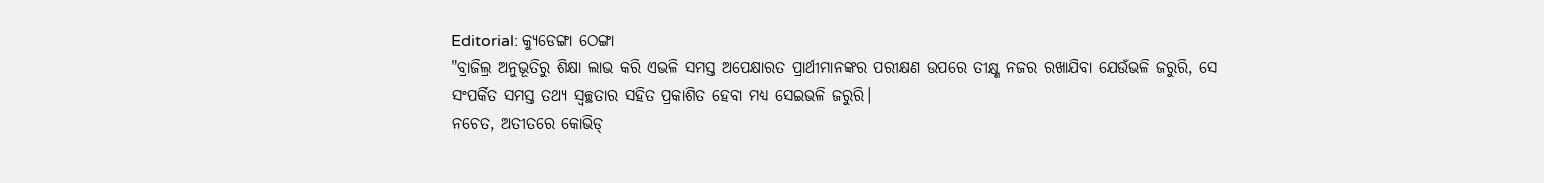Editorial: କ୍ୟୁଡେଙ୍ଗା ଠେଙ୍ଗା
"ବ୍ରାଜିଲ୍ର ଅନୁଭୂତିରୁ ଶିକ୍ଷା ଲାଭ କରି ଏଭଳି ସମସ୍ତ ଅପେକ୍ଷାରତ ପ୍ରାର୍ଥୀମାନଙ୍କର ପରୀକ୍ଷଣ ଉପରେ ତୀକ୍ଷ୍ଣ ନଜର ରଖାଯିବା ଯେଉଁଭଳି ଜରୁରି, ସେ ସଂପର୍କିତ ସମସ୍ତ ତଥ୍ୟ ସ୍ବଚ୍ଛତାର ସହିତ ପ୍ରକାଶିତ ହେବା ମଧ୍ୟ ସେଇଭଳି ଜରୁରି।
ନଚେତ, ଅତୀତରେ କୋଭିଡ୍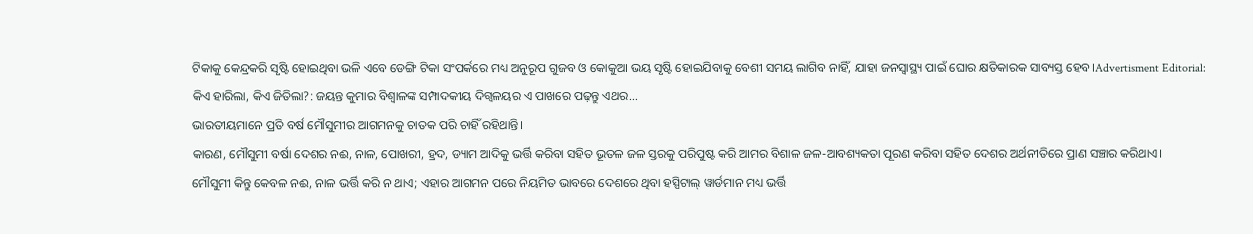ଟିକାକୁ କେନ୍ଦ୍ରକରି ସୃଷ୍ଟି ହୋଇଥିବା ଭଳି ଏବେ ଡେଙ୍ଗି ଟିକା ସଂପର୍କରେ ମଧ୍ୟ ଅନୁରୂପ ଗୁଜବ ଓ କୋକୁଆ ଭୟ ସୃଷ୍ଟି ହୋଇଯିବାକୁ ବେଶୀ ସମୟ ଲାଗିବ ନାହିଁ, ଯାହା ଜନସ୍ବାସ୍ଥ୍ୟ ପାଇଁ ଘୋର କ୍ଷତିକାରକ ସାବ୍ୟସ୍ତ ହେବ।Advertisment Editorial: କିଏ ହାରିଲା, କିଏ ଜିତିଲା?: ଜୟନ୍ତ କୁମାର ବିଶ୍ବାଳଙ୍କ ସମ୍ପାଦକୀୟ ଦିଗ୍ବଳୟର ଏ ପାଖରେ ପଢ଼ନ୍ତୁ ଏଥର...
ଭାରତୀୟମାନେ ପ୍ରତି ବର୍ଷ ମୌସୁମୀର ଆଗମନକୁ ଚାତକ ପରି ଚାହିଁ ରହିଥାନ୍ତି।
କାରଣ, ମୌସୁମୀ ବର୍ଷା ଦେଶର ନଈ, ନାଳ, ପୋଖରୀ, ହ୍ରଦ, ଡ୍ୟାମ ଆଦିକୁ ଭର୍ତ୍ତି କରିବା ସହିତ ଭୂତଳ ଜଳ ସ୍ତରକୁ ପରିପୁଷ୍ଟ କରି ଆମର ବିଶାଳ ଜଳ-ଆବଶ୍ୟକତା ପୂରଣ କରିବା ସହିତ ଦେଶର ଅର୍ଥନୀତିରେ ପ୍ରାଣ ସଞ୍ଚାର କରିଥାଏ।
ମୌସୁମୀ କିନ୍ତୁ କେବଳ ନଈ, ନାଳ ଭର୍ତ୍ତି କରି ନ ଥାଏ; ଏହାର ଆଗମନ ପରେ ନିୟମିତ ଭାବରେ ଦେଶରେ ଥିବା ହସ୍ପିଟାଲ୍ ୱାର୍ଡମାନ ମଧ୍ୟ ଭର୍ତ୍ତି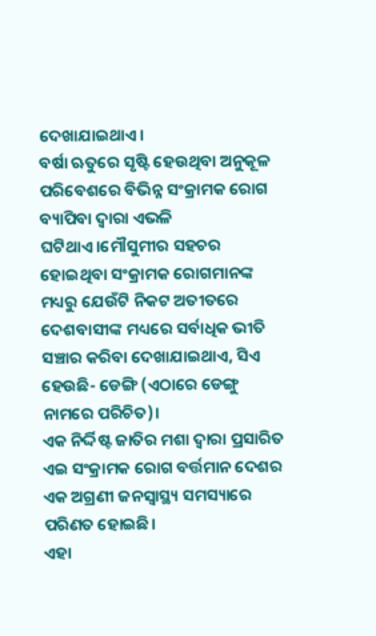ଦେଖାଯାଇଥାଏ।
ବର୍ଷା ଋତୁରେ ସୃଷ୍ଟି ହେଉଥିବା ଅନୁକୂଳ ପରିବେଶରେ ବିଭିନ୍ନ ସଂକ୍ରାମକ ରୋଗ ବ୍ୟାପିବା ଦ୍ବାରା ଏଭଳି ଘଟିଥାଏ।ମୌସୁମୀର ସହଚର ହୋଇଥିବା ସଂକ୍ରାମକ ରୋଗମାନଙ୍କ ମଧ୍ୟରୁ ଯେଉଁଟି ନିକଟ ଅତୀତରେ ଦେଶବାସୀଙ୍କ ମଧ୍ୟରେ ସର୍ବାଧିକ ଭୀତି ସଞ୍ଚାର କରିବା ଦେଖାଯାଇଥାଏ, ସିଏ ହେଉଛି- ଡେଙ୍ଗି (ଏଠାରେ ଡେଙ୍ଗୁ ନାମରେ ପରିଚିତ)।
ଏକ ନିର୍ଦ୍ଦିଷ୍ଟ ଜାତିର ମଶା ଦ୍ବାରା ପ୍ରସାରିତ ଏଇ ସଂକ୍ରାମକ ରୋଗ ବର୍ତ୍ତମାନ ଦେଶର ଏକ ଅଗ୍ରଣୀ ଜନସ୍ବାସ୍ଥ୍ୟ ସମସ୍ୟାରେ ପରିଣତ ହୋଇଛି।
ଏହା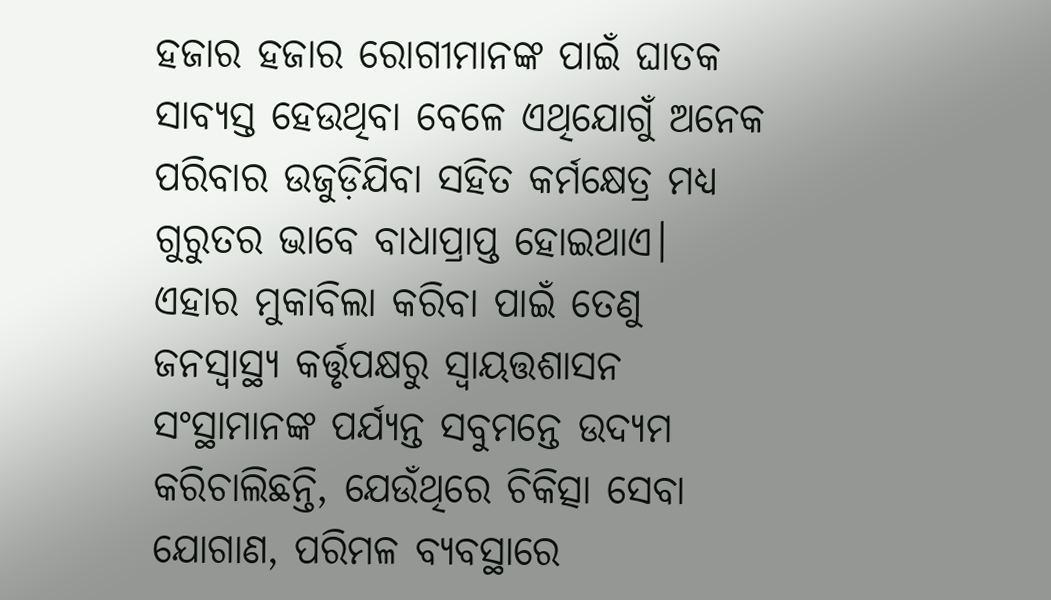ହଜାର ହଜାର ରୋଗୀମାନଙ୍କ ପାଇଁ ଘାତକ ସାବ୍ୟସ୍ତ ହେଉଥିବା ବେଳେ ଏଥିଯୋଗୁଁ ଅନେକ ପରିବାର ଉଜୁଡ଼ିଯିବା ସହିତ କର୍ମକ୍ଷେତ୍ର ମଧ୍ୟ ଗୁରୁତର ଭାବେ ବାଧାପ୍ରାପ୍ତ ହୋଇଥାଏ।
ଏହାର ମୁକାବିଲା କରିବା ପାଇଁ ତେଣୁ ଜନସ୍ବାସ୍ଥ୍ୟ କର୍ତ୍ତୃପକ୍ଷରୁ ସ୍ବାୟତ୍ତଶାସନ ସଂସ୍ଥାମାନଙ୍କ ପର୍ଯ୍ୟନ୍ତ ସବୁମନ୍ତେ ଉଦ୍ୟମ କରିଚାଲିଛନ୍ତି, ଯେଉଁଥିରେ ଚିକିତ୍ସା ସେବା ଯୋଗାଣ, ପରିମଳ ବ୍ୟବସ୍ଥାରେ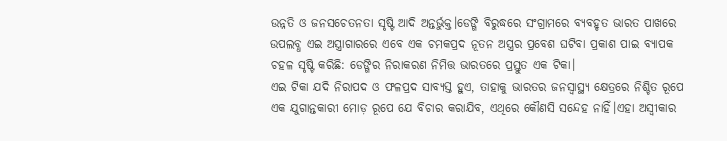ଉନ୍ନତି ଓ ଜନସଚେତନତା ସୃଷ୍ଟି ଆଦି ଅନ୍ତର୍ଭୁକ୍ତ।ଡେଙ୍ଗି ବିରୁଦ୍ଧରେ ସଂଗ୍ରାମରେ ବ୍ୟବହୃତ ଭାରତ ପାଖରେ ଉପଲବ୍ଧ ଏଇ ଅସ୍ତ୍ରାଗାରରେ ଏବେ ଏକ ଚମକପ୍ରଦ ନୂତନ ଅସ୍ତ୍ରର ପ୍ରବେଶ ଘଟିବା ପ୍ରକାଶ ପାଇ ବ୍ୟାପକ ଚହଳ ସୃଷ୍ଟି କରିଛି: ଡେଙ୍ଗିର ନିରାକରଣ ନିମିତ୍ତ ଭାରତରେ ପ୍ରସ୍ତୁତ ଏକ ଟିକା।
ଏଇ ଟିକା ଯଦି ନିରାପଦ ଓ ଫଳପ୍ରଦ ସାବ୍ୟସ୍ତ ହୁଏ, ତାହାକୁ ଭାରତର ଜନସ୍ବାସ୍ଥ୍ୟ କ୍ଷେତ୍ରରେ ନିଶ୍ଚିତ ରୂପେ ଏକ ଯୁଗାନ୍ତକାରୀ ମୋଡ଼ ରୂପେ ଯେ ବିଚାର କରାଯିବ, ଏଥିରେ କୌଣସି ସନ୍ଦେହ ନାହିଁ।ଏହା ଅସ୍ବୀକାର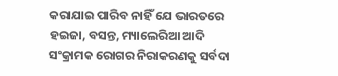କରାଯାଇ ପାରିବ ନାହିଁ ଯେ ଭାରତରେ ହଇଜା, ବସନ୍ତ, ମ୍ୟାଲେରିଆ ଆଦି ସଂକ୍ରାମକ ରୋଗର ନିରାକରଣକୁ ସର୍ବଦା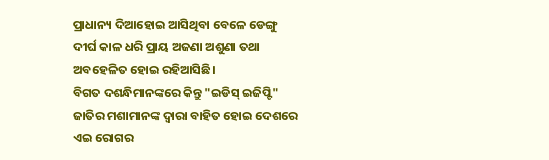ପ୍ରାଧାନ୍ୟ ଦିଆହୋଇ ଆସିଥିବା ବେଳେ ଡେଙ୍ଗୁ ଦୀର୍ଘ କାଳ ଧରି ପ୍ରାୟ ଅଜଣା ଅଶୁଣା ତଥା ଅବହେଳିତ ହୋଇ ରହିଆସିଛି।
ବିଗତ ଦଶନ୍ଧିମାନଙ୍କରେ କିନ୍ତୁ "ଇଡିସ୍ ଇଜିପ୍ଟି" ଜାତିର ମଶାମାନଙ୍କ ଦ୍ବାରା ବାହିତ ହୋଇ ଦେଶରେ ଏଇ ରୋଗର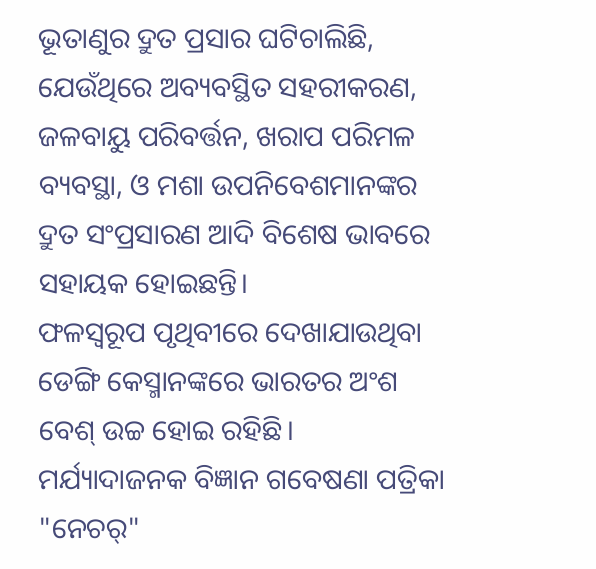ଭୂତାଣୁର ଦ୍ରୁତ ପ୍ରସାର ଘଟିଚାଲିଛି, ଯେଉଁଥିରେ ଅବ୍ୟବସ୍ଥିତ ସହରୀକରଣ, ଜଳବାୟୁ ପରିବର୍ତ୍ତନ, ଖରାପ ପରିମଳ ବ୍ୟବସ୍ଥା, ଓ ମଶା ଉପନିବେଶମାନଙ୍କର ଦ୍ରୁତ ସଂପ୍ରସାରଣ ଆଦି ବିଶେଷ ଭାବରେ ସହାୟକ ହୋଇଛନ୍ତି।
ଫଳସ୍ବରୂପ ପୃଥିବୀରେ ଦେଖାଯାଉଥିବା ଡେଙ୍ଗି କେସ୍ମାନଙ୍କରେ ଭାରତର ଅଂଶ ବେଶ୍ ଉଚ୍ଚ ହୋଇ ରହିଛି।
ମର୍ଯ୍ୟାଦାଜନକ ବିଜ୍ଞାନ ଗବେଷଣା ପତ୍ରିକା "ନେଚର୍"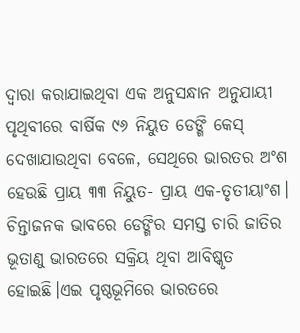ଦ୍ବାରା କରାଯାଇଥିବା ଏକ ଅନୁସନ୍ଧାନ ଅନୁଯାୟୀ ପୃଥିବୀରେ ବାର୍ଷିକ ୯୬ ନିୟୁତ ଡେଙ୍ଗି କେସ୍ ଦେଖାଯାଉଥିବା ବେଳେ, ସେଥିରେ ଭାରତର ଅଂଶ ହେଉଛି ପ୍ରାୟ ୩୩ ନିୟୁତ- ପ୍ରାୟ ଏକ-ତୃତୀୟାଂଶ।
ଚିନ୍ତାଜନକ ଭାବରେ ଡେଙ୍ଗିର ସମସ୍ତ ଚାରି ଜାତିର ଭୂତାଣୁ ଭାରତରେ ସକ୍ରିୟ ଥିବା ଆବିଷ୍କୃତ ହୋଇଛି।ଏଇ ପୃଷ୍ଠଭୂମିରେ ଭାରତରେ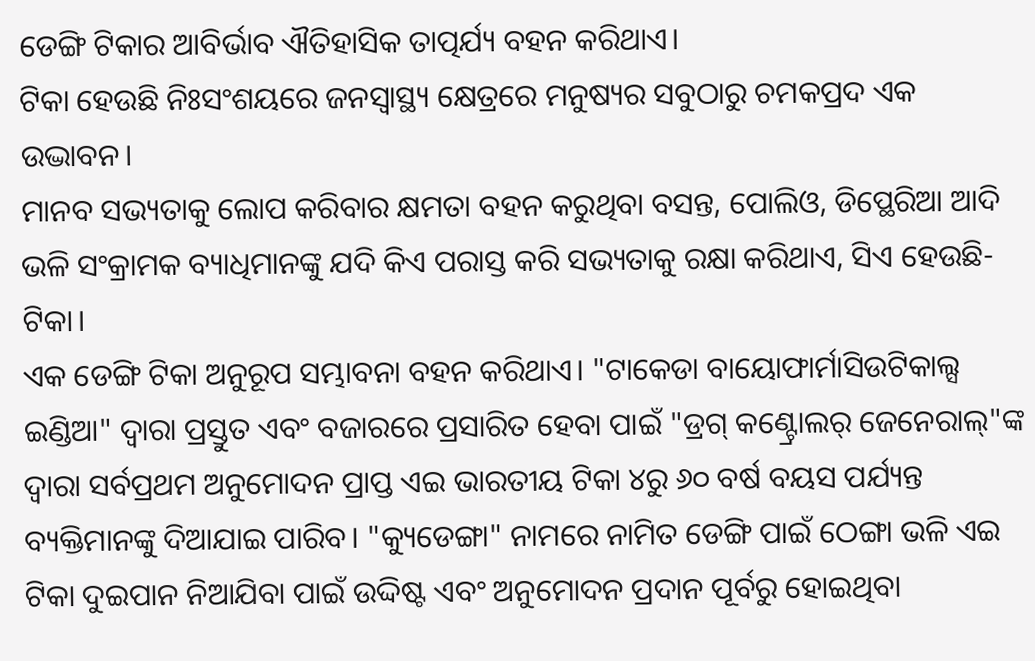ଡେଙ୍ଗି ଟିକାର ଆବିର୍ଭାବ ଐତିହାସିକ ତାତ୍ପର୍ଯ୍ୟ ବହନ କରିଥାଏ।
ଟିକା ହେଉଛି ନିଃସଂଶୟରେ ଜନସ୍ବାସ୍ଥ୍ୟ କ୍ଷେତ୍ରରେ ମନୁଷ୍ୟର ସବୁଠାରୁ ଚମକପ୍ରଦ ଏକ ଉଦ୍ଭାବନ।
ମାନବ ସଭ୍ୟତାକୁ ଲୋପ କରିବାର କ୍ଷମତା ବହନ କରୁଥିବା ବସନ୍ତ, ପୋଲିଓ, ଡିପ୍ଥେରିଆ ଆଦି ଭଳି ସଂକ୍ରାମକ ବ୍ୟାଧିମାନଙ୍କୁ ଯଦି କିଏ ପରାସ୍ତ କରି ସଭ୍ୟତାକୁ ରକ୍ଷା କରିଥାଏ, ସିଏ ହେଉଛି- ଟିକା।
ଏକ ଡେଙ୍ଗି ଟିକା ଅନୁରୂପ ସମ୍ଭାବନା ବହନ କରିଥାଏ। "ଟାକେଡା ବାୟୋଫାର୍ମାସିଉଟିକାଲ୍ସ ଇଣ୍ଡିଆ" ଦ୍ବାରା ପ୍ରସ୍ତୁତ ଏବଂ ବଜାରରେ ପ୍ରସାରିତ ହେବା ପାଇଁ "ଡ୍ରଗ୍ କଣ୍ଟ୍ରୋଲର୍ ଜେନେରାଲ୍"ଙ୍କ ଦ୍ବାରା ସର୍ବପ୍ରଥମ ଅନୁମୋଦନ ପ୍ରାପ୍ତ ଏଇ ଭାରତୀୟ ଟିକା ୪ରୁ ୬୦ ବର୍ଷ ବୟସ ପର୍ଯ୍ୟନ୍ତ ବ୍ୟକ୍ତିମାନଙ୍କୁ ଦିଆଯାଇ ପାରିବ। "କ୍ୟୁଡେଙ୍ଗା" ନାମରେ ନାମିତ ଡେଙ୍ଗି ପାଇଁ ଠେଙ୍ଗା ଭଳି ଏଇ ଟିକା ଦୁଇପାନ ନିଆଯିବା ପାଇଁ ଉଦ୍ଦିଷ୍ଟ ଏବଂ ଅନୁମୋଦନ ପ୍ରଦାନ ପୂର୍ବରୁ ହୋଇଥିବା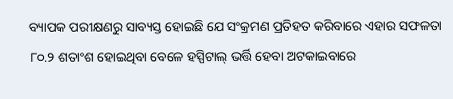ବ୍ୟାପକ ପରୀକ୍ଷଣରୁ ସାବ୍ୟସ୍ତ ହୋଇଛି ଯେ ସଂକ୍ରମଣ ପ୍ରତିହତ କରିବାରେ ଏହାର ସଫଳତା ୮୦.୨ ଶତାଂଶ ହୋଇଥିବା ବେଳେ ହସ୍ପିଟାଲ୍ ଭର୍ତ୍ତି ହେବା ଅଟକାଇବାରେ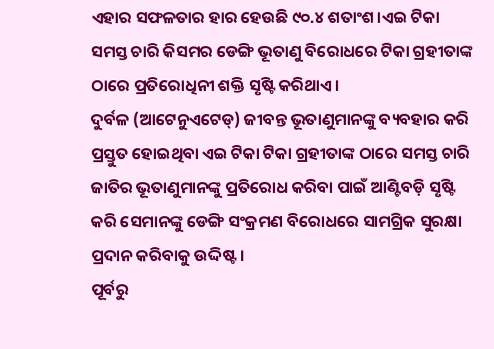ଏହାର ସଫଳତାର ହାର ହେଉଛି ୯୦.୪ ଶତାଂଶ।ଏଇ ଟିକା ସମସ୍ତ ଚାରି କିସମର ଡେଙ୍ଗି ଭୂତାଣୁ ବିରୋଧରେ ଟିକା ଗ୍ରହୀତାଙ୍କ ଠାରେ ପ୍ରତିରୋଧିନୀ ଶକ୍ତି ସୃଷ୍ଟି କରିଥାଏ।
ଦୁର୍ବଳ (ଆଟେନୁଏଟେଡ୍) ଜୀବନ୍ତ ଭୂତାଣୁମାନଙ୍କୁ ବ୍ୟବହାର କରି ପ୍ରସ୍ତୁତ ହୋଇଥିବା ଏଇ ଟିକା ଟିକା ଗ୍ରହୀତାଙ୍କ ଠାରେ ସମସ୍ତ ଚାରି ଜାତିର ଭୂତାଣୁମାନଙ୍କୁ ପ୍ରତିରୋଧ କରିବା ପାଇଁ ଆଣ୍ଟିବଡ଼ି ସୃଷ୍ଟି କରି ସେମାନଙ୍କୁ ଡେଙ୍ଗି ସଂକ୍ରମଣ ବିରୋଧରେ ସାମଗ୍ରିକ ସୁରକ୍ଷା ପ୍ରଦାନ କରିବାକୁ ଉଦ୍ଦିଷ୍ଟ।
ପୂର୍ବରୁ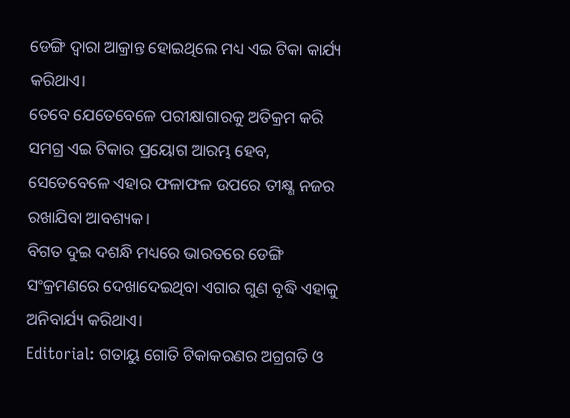ଡେଙ୍ଗି ଦ୍ବାରା ଆକ୍ରାନ୍ତ ହୋଇଥିଲେ ମଧ୍ୟ ଏଇ ଟିକା କାର୍ଯ୍ୟ କରିଥାଏ।
ତେବେ ଯେତେବେଳେ ପରୀକ୍ଷାଗାରକୁ ଅତିକ୍ରମ କରି ସମଗ୍ର ଏଇ ଟିକାର ପ୍ରୟୋଗ ଆରମ୍ଭ ହେବ, ସେତେବେଳେ ଏହାର ଫଳାଫଳ ଉପରେ ତୀକ୍ଷ୍ଣ ନଜର ରଖାଯିବା ଆବଶ୍ୟକ।
ବିଗତ ଦୁଇ ଦଶନ୍ଧି ମଧ୍ୟରେ ଭାରତରେ ଡେଙ୍ଗି ସଂକ୍ରମଣରେ ଦେଖାଦେଇଥିବା ଏଗାର ଗୁଣ ବୃଦ୍ଧି ଏହାକୁ ଅନିବାର୍ଯ୍ୟ କରିଥାଏ।
Editorial: ଗତାୟୁ ଗୋତି ଟିକାକରଣର ଅଗ୍ରଗତି ଓ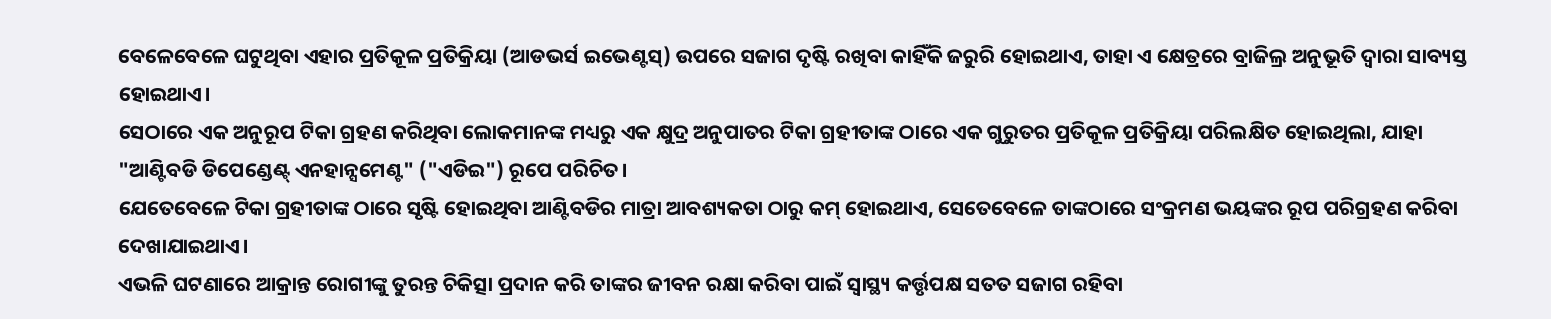ବେଳେବେଳେ ଘଟୁଥିବା ଏହାର ପ୍ରତିକୂଳ ପ୍ରତିକ୍ରିୟା (ଆଡଭର୍ସ ଇଭେଣ୍ଟସ୍) ଉପରେ ସଜାଗ ଦୃଷ୍ଟି ରଖିବା କାହିଁକି ଜରୁରି ହୋଇଥାଏ, ତାହା ଏ କ୍ଷେତ୍ରରେ ବ୍ରାଜିଲ୍ର ଅନୁଭୂତି ଦ୍ବାରା ସାବ୍ୟସ୍ତ ହୋଇଥାଏ।
ସେଠାରେ ଏକ ଅନୁରୂପ ଟିକା ଗ୍ରହଣ କରିଥିବା ଲୋକମାନଙ୍କ ମଧ୍ୟରୁ ଏକ କ୍ଷୁଦ୍ର ଅନୁପାତର ଟିକା ଗ୍ରହୀତାଙ୍କ ଠାରେ ଏକ ଗୁରୁତର ପ୍ରତିକୂଳ ପ୍ରତିକ୍ରିୟା ପରିଲକ୍ଷିତ ହୋଇଥିଲା, ଯାହା "ଆଣ୍ଟିବଡି ଡିପେଣ୍ଡେଣ୍ଟ୍ ଏନହାନ୍ସମେଣ୍ଟ" ("ଏଡିଇ") ରୂପେ ପରିଚିତ।
ଯେତେବେଳେ ଟିକା ଗ୍ରହୀତାଙ୍କ ଠାରେ ସୃଷ୍ଟି ହୋଇଥିବା ଆଣ୍ଟିବଡିର ମାତ୍ରା ଆବଶ୍ୟକତା ଠାରୁ କମ୍ ହୋଇଥାଏ, ସେତେବେଳେ ତାଙ୍କଠାରେ ସଂକ୍ରମଣ ଭୟଙ୍କର ରୂପ ପରିଗ୍ରହଣ କରିବା ଦେଖାଯାଇଥାଏ।
ଏଭଳି ଘଟଣାରେ ଆକ୍ରାନ୍ତ ରୋଗୀଙ୍କୁ ତୁରନ୍ତ ଚିକିତ୍ସା ପ୍ରଦାନ କରି ତାଙ୍କର ଜୀବନ ରକ୍ଷା କରିବା ପାଇଁ ସ୍ବାସ୍ଥ୍ୟ କର୍ତ୍ତୃପକ୍ଷ ସତତ ସଜାଗ ରହିବା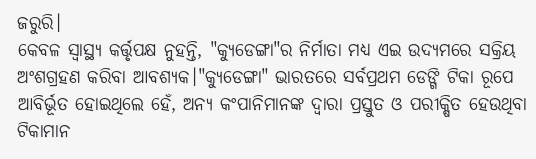ଜରୁରି।
କେବଳ ସ୍ବାସ୍ଥ୍ୟ କର୍ତ୍ତୃପକ୍ଷ ନୁହନ୍ତି, "କ୍ୟୁଡେଙ୍ଗା"ର ନିର୍ମାତା ମଧ୍ୟ ଏଇ ଉଦ୍ୟମରେ ସକ୍ରିୟ ଅଂଶଗ୍ରହଣ କରିବା ଆବଶ୍ୟକ।"କ୍ୟୁଡେଙ୍ଗା" ଭାରତରେ ସର୍ବପ୍ରଥମ ଡେଙ୍ଗି ଟିକା ରୂପେ ଆବିର୍ଭୂତ ହୋଇଥିଲେ ହେଁ, ଅନ୍ୟ କଂପାନିମାନଙ୍କ ଦ୍ବାରା ପ୍ରସ୍ତୁତ ଓ ପରୀକ୍ଷିତ ହେଉଥିବା ଟିକାମାନ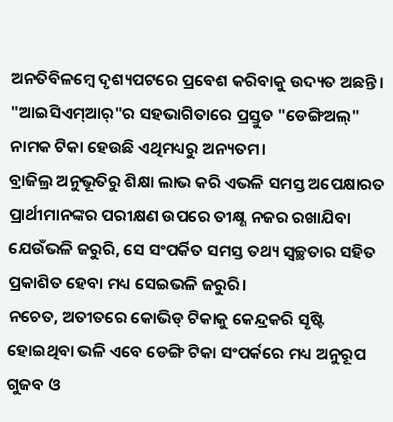ଅନତିବିଳମ୍ବେ ଦୃଶ୍ୟପଟରେ ପ୍ରବେଶ କରିବାକୁ ଉଦ୍ୟତ ଅଛନ୍ତି। "ଆଇସିଏମ୍ଆର୍"ର ସହଭାଗିତାରେ ପ୍ରସ୍ତୁତ "ଡେଙ୍ଗିଅଲ୍" ନାମକ ଟିକା ହେଉଛି ଏଥିମଧ୍ୟରୁ ଅନ୍ୟତମ।
ବ୍ରାଜିଲ୍ର ଅନୁଭୂତିରୁ ଶିକ୍ଷା ଲାଭ କରି ଏଭଳି ସମସ୍ତ ଅପେକ୍ଷାରତ ପ୍ରାର୍ଥୀମାନଙ୍କର ପରୀକ୍ଷଣ ଉପରେ ତୀକ୍ଷ୍ଣ ନଜର ରଖାଯିବା ଯେଉଁଭଳି ଜରୁରି, ସେ ସଂପର୍କିତ ସମସ୍ତ ତଥ୍ୟ ସ୍ବଚ୍ଛତାର ସହିତ ପ୍ରକାଶିତ ହେବା ମଧ୍ୟ ସେଇଭଳି ଜରୁରି।
ନଚେତ, ଅତୀତରେ କୋଭିଡ୍ ଟିକାକୁ କେନ୍ଦ୍ରକରି ସୃଷ୍ଟି ହୋଇଥିବା ଭଳି ଏବେ ଡେଙ୍ଗି ଟିକା ସଂପର୍କରେ ମଧ୍ୟ ଅନୁରୂପ ଗୁଜବ ଓ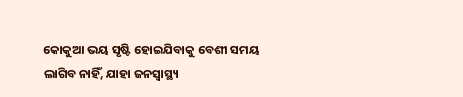କୋକୁଆ ଭୟ ସୃଷ୍ଟି ହୋଇଯିବାକୁ ବେଶୀ ସମୟ ଲାଗିବ ନାହିଁ, ଯାହା ଜନସ୍ବାସ୍ଥ୍ୟ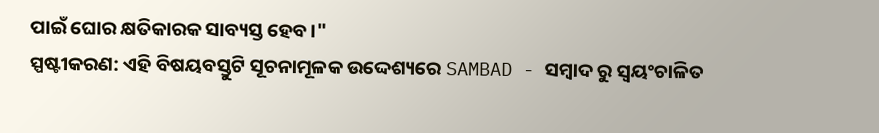ପାଇଁ ଘୋର କ୍ଷତିକାରକ ସାବ୍ୟସ୍ତ ହେବ।"
ସ୍ପଷ୍ଟୀକରଣ: ଏହି ବିଷୟବସ୍ତୁଟି ସୂଚନାମୂଳକ ଉଦ୍ଦେଶ୍ୟରେ SAMBAD - ସମ୍ବାଦ ରୁ ସ୍ୱୟଂଚାଳିତ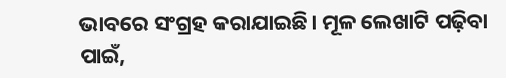ଭାବରେ ସଂଗ୍ରହ କରାଯାଇଛି। ମୂଳ ଲେଖାଟି ପଢ଼ିବା ପାଇଁ,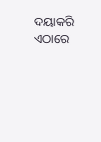ଦୟାକରି ଏଠାରେ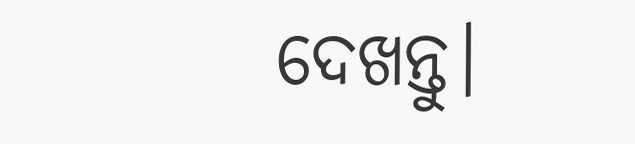ଦେଖନ୍ତୁ।